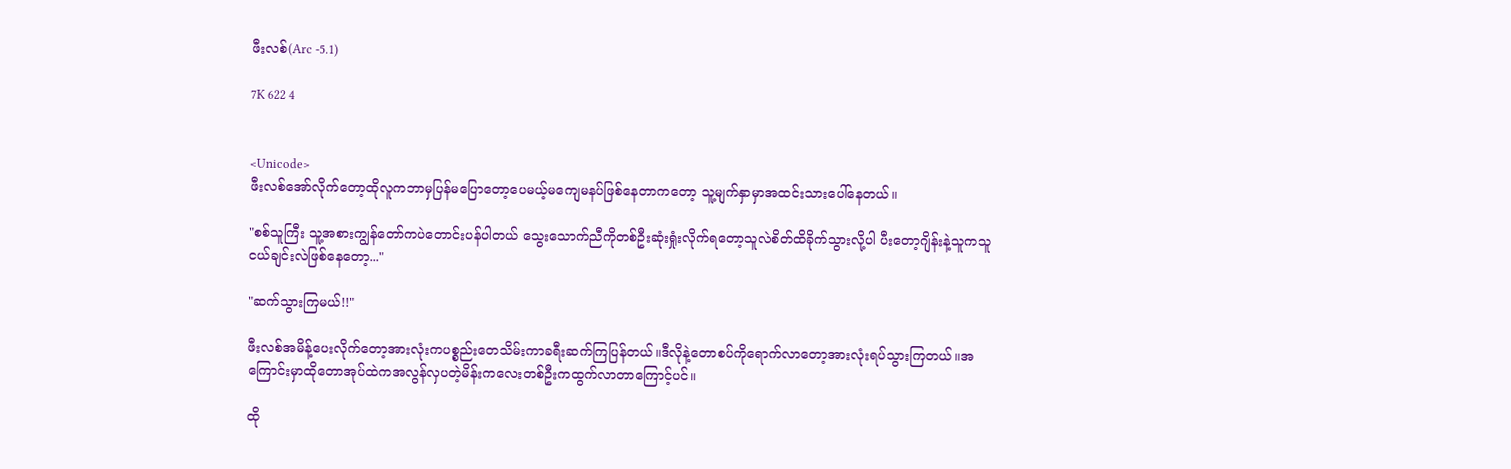ဖီးလစ်(Arc -5.1)

7K 622 4


<Unicode>
ဖီးလစ်အော်လိုက်တော့ထိုလူကဘာမှပြန်မပြောတော့ပေမယ့်မကျေမနပ်ဖြစ်နေတာကတော့ သူ့မျက်နှာမှာအထင်းသားပေါ်နေတယ်။

"စစ်သူကြီး သူ့အစားကျွန်တော်ကပဲတောင်းပန်ပါတယ် သွေးသောက်ညီကိုတစ်ဦးဆုံးရှုံးလိုက်ရတော့သူလဲစိတ်ထိခိုက်သွားလို့ပါ ပီးတော့ဂျိန်းနဲ့သူကသူငယ်ချင်းလဲဖြစ်နေတော့..."

"ဆက်သွားကြမယ်!!"

ဖီးလစ်အမိန့်ပေးလိုက်တော့အားလုံးကပစ္စည်းတေသိမ်းကာခရီးဆက်ကြပြန်တယ်။ဒီလိုနဲ့တောစပ်ကိုရောက်လာတော့အားလုံးရပ်သွားကြတယ်။အကြောင်းမှာထိုတောအုပ်ထဲကအလွန်လှပတဲ့မိန်းကလေးတစ်ဦးကထွက်လာတာကြောင့်ပင်။

ထို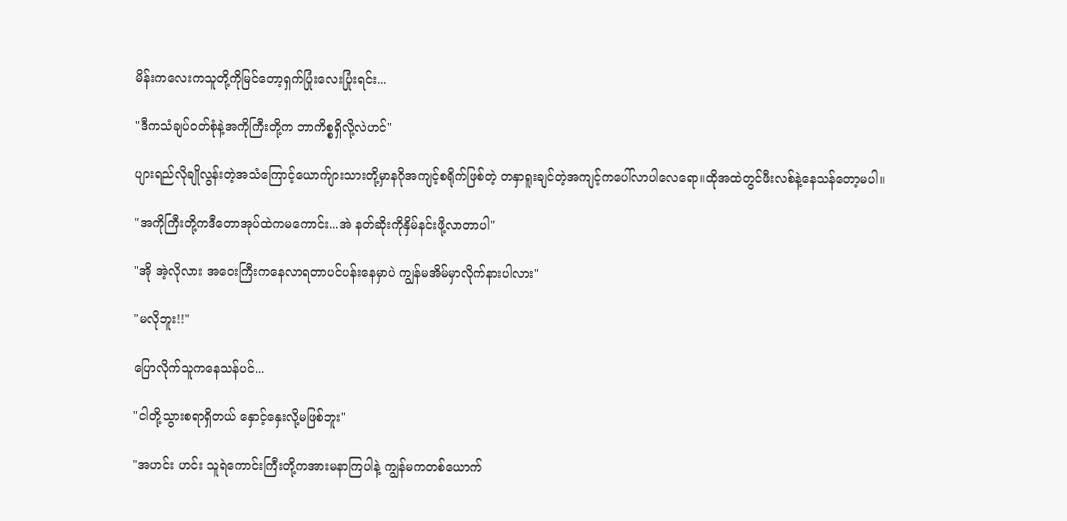မိန်းကလေးကသူတို့ကိုမြင်တော့ရှက်ပြုံးလေးပြုံးရင်း...

"ဒီကသံချပ်ဝတ်စုံနဲ့အကိုကြီးတို့က ဘာကိစ္စရှိလို့လဲဟင်"

ပျားရည်လိုချိုလွန်းတဲ့အသံကြောင့်ယောက်ျားသားတို့မှာနဂိုအကျင့်စရိုက်ဖြစ်တဲ့ တနှာရူးချင်တဲ့အကျင့်ကပေါ်လာပါလေရော။ထိုအထဲတွင်ဖီးလစ်နဲ့နေသန်တော့မပါ။

"အကိုကြီးတို့ကဒီတောအုပ်ထဲကမကောင်း...အဲ နတ်ဆိုးကိုနှိမ်နင်းဖို့လာတာပါ"

"အို အဲ့လိုလား အဝေးကြီးကနေလာရတာပင်ပန်းနေမှာပဲ ကျွန်မအိမ်မှာလိုက်နားပါလား"

"မလိုဘူး!!"

ပြောလိုက်သူကနေသန်ပင်...

"ငါတို့သွားစရာရှိတယ် နှောင့်နှေးလို့မဖြစ်ဘူး"

"အဟင်း ဟင်း သူရဲကောင်းကြီးတို့ကအားမနာကြပါနဲ့ ကျွန်မကတစ်ယောက်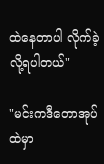ထဲနေတာပါ လိုက်ခဲ့လို့ရပါတယ်"

"မင်းကဒီတောအုပ်ထဲမှာ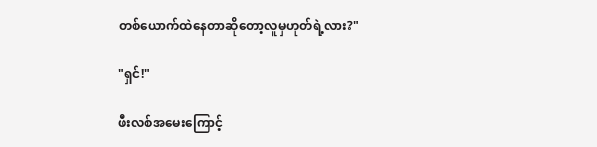တစ်ယောက်ထဲနေတာဆိုတော့လူမှဟုတ်ရဲ့လား?"

"ရှင်!"

ဖီးလစ်အမေးကြောင့်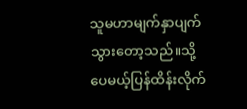သူမဟာမျက်နှာပျက်သွားတော့သည်။သို့ပေမယ့်ပြန်ထိန်းလိုက်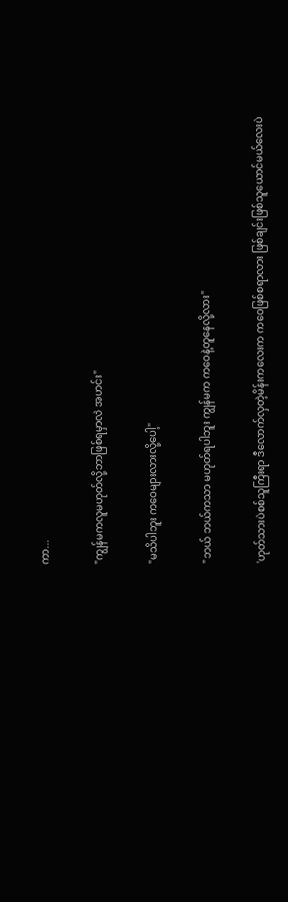ကာ...

"ကျွန်မကလူမဟုတ်လို့ဘာဖြစ်ရမှာလဲ အဟင်း"

"မသိပါဘူး ကဝေများလားလို့ပေါ့"

"ဘယ် ဘယ်ကသာ မဟုတ်ရပါဘူး ကျွန်မက ကဝေနဲ့တူနေလို့လား"

'ဟုတ်သားပဲစစ်သူကြီးရာ ဒီလောက်လှတဲ့မိန်းကလေးက ကဝေဖြစ်စရာလား ဖြစ်ချင်းဖြစ်သူယောင်မယ်လေးပဲ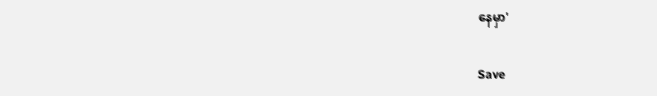နေမှာ'

Save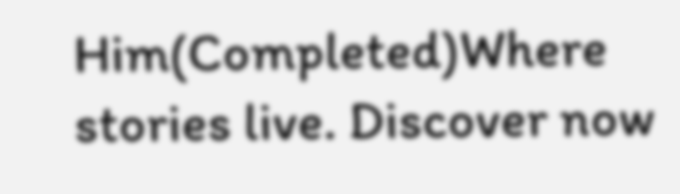Him(Completed)Where stories live. Discover now